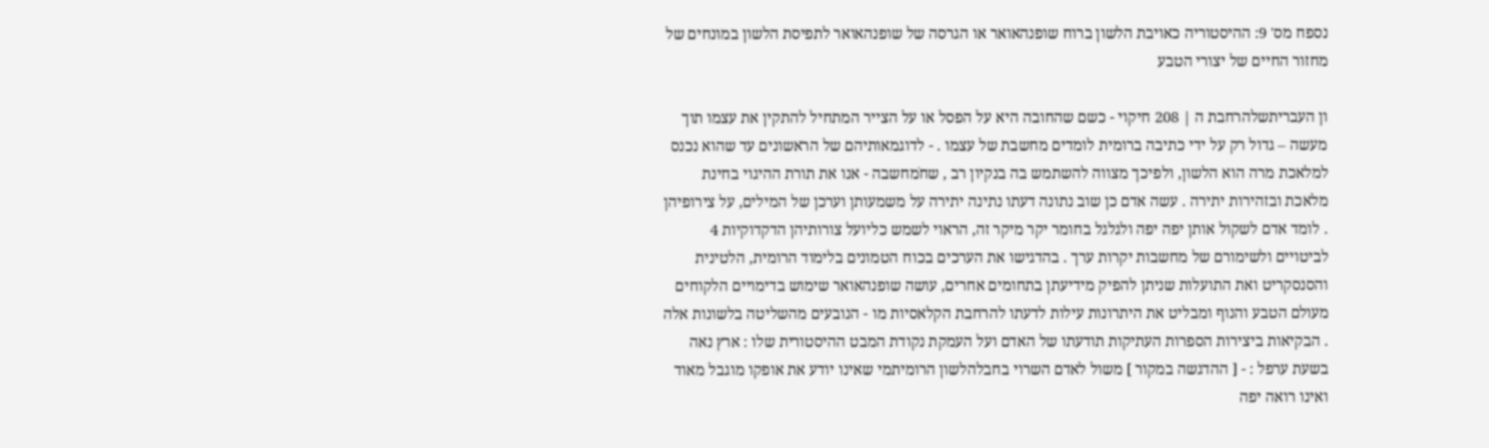נספח מס' 9: ההיסטוריה כאויבת הלשון ברוח שופנהאואר או הגרסה של שופנהאואר לתפיסת הלשון במונחים של מחזור החיים של יצורי הטבע

ון העבריתשלהרחבת ה | 208 חיקוי - כשם שהחובה היא על הפסל או על הצייר המתחיל להתקין את עצמו תוך מעשה – גדול רק על ידי כתיבה ברומית לומדים מחשבת של עצמו . - לדוגמאותיהם של הראשונים עד שהוא נכנס למלאכת מרה הוא הלשון, ולפיכך מצווה להשתמש בה בנקיון רב , שחֹמחשבה - אנו את תורת ההיגוי בחינת מלאכת ובזהירות יתירה . עשה אדם כן שוב נתונה דעתו נתינה יתירה על משמעותן וערכן של המילים, על צירופיהן . לומד אדם לשקול אותן יפה יפה ולגלגל בחומר יקר מיקר זה, הראוי לשמש כליועל צורותיהן הדקדוקיות 4 לביטויים ולשימורם של מחשבות יקרות ערך . בהדגישו את הערכים בכוח הטמונים בלימוד הרומית, הלטינית והסנסקריט ואת התועלות שניתן להפיק מידיעתן בתחומים אחרים, עושה שופנהאואר שימוש בדימויים הלקוחים מעולם הטבע והנוף ומבליט את היתרונות עילות לדעתו להרחבת הקלאסיות מו - הנובעים מהשליטה בלשונות אלה . הבקיאות ביצירות הספרות העתיקות תודעתו של האדם ועל העמקת נקודת המבט ההיסטורית שלו : ארץ נאה בשעת ערפל : - [ ההדגשה במקור ] משול לאדם השרוי בחבלהלשון הרומיתמי שאינו יודע את אופקו מוגבל מאוד ואינו רואה יפה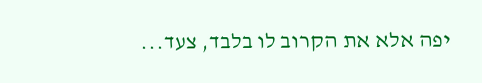יפה אלא את הקרוב לו בלבד, צעד...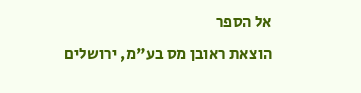אל הספר
הוצאת ראובן מס בע"מ, ירושלים